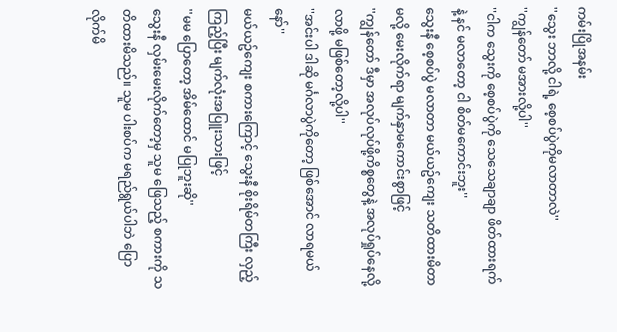ကမ်းပြိုအနမ်း
''သွေး ဘာလို့ ငါရဲ့ စေ့စပ်ပွဲကိုမလာတာလဲ''
''ကျွန်တော် မအားလို့ပါ''
''ငါက သွေးကို စေ့စပ်ပွဲကို သေသေချာချာ ဖိတ်ထားရက်နဲ့ နင် မလာတော့ ငါ စိတ်မကောင်းဘူး''
သွေးနီ စေ့စပ်ပွဲ မလာတာ မယ်ယဥ်ကျေး သတိထားမိတာမလို့ မေးလိုက်ရာ မျက်နှာမကောင်းစွာဖြင့်
''ကျွန်တော် ဒီမှာ အလုပ်လုပ်ဖို့ကိစ္စတွေနဲ့ အလုပ်ရှုပ်နေလို့ လာဖို့ မဖြစ်တော့လို့ပါ''
''အင်းပါ ဒါဆို မင်္ဂလာပွဲကိုတော့ ဖြစ်အောင် လာရမယ်နော်''
မယ်ယဥ်ကျေး စကားကြောင့် သွေးနီ စိုးရိမ်တကြီး လှည့်ကြည့်ပြီး မျက်လုံးအပြူးသားဖြင့်
''မမ ပြောတော့ အိမ်ထောင် မပြုဘူးဆို''
သွေးနီ လှမ်းမေးလိုက်တော့မှ သူမ ဖြေသည့် စကားကို သတိထားမိသည်။ သူမ ပါးစပ်က မရည်ရွယ်ပါဘဲ ပြောလိုက်မိ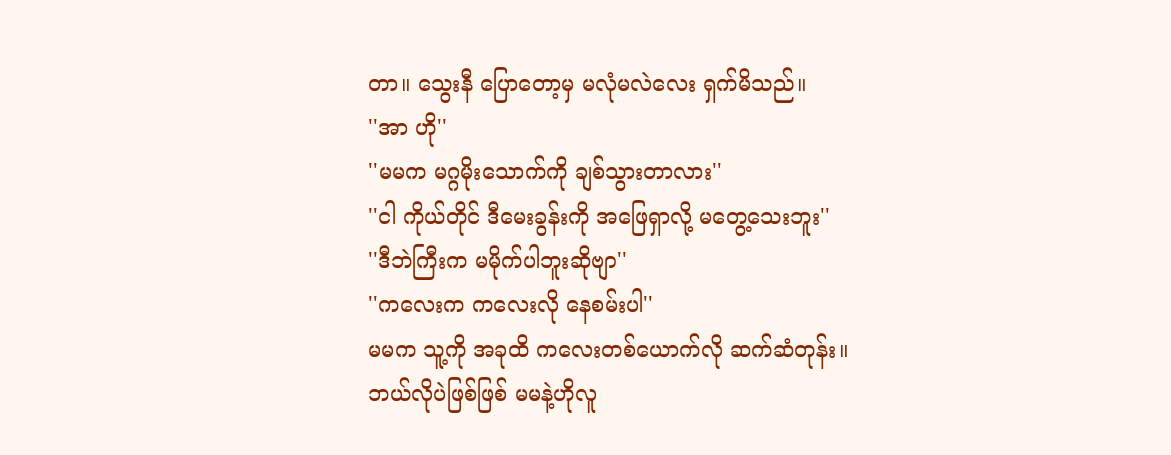တာ။ သွေးနီ ပြောတော့မှ မလုံမလဲလေး ရှက်မိသည်။
''အာ ဟို''
''မမက မဂ္ဂမိုးသောက်ကို ချစ်သွားတာလား''
''ငါ ကိုယ်တိုင် ဒီမေးခွန်းကို အဖြေရှာလို့ မတွေ့သေးဘူး''
''ဒီဘဲကြီးက မမိုက်ပါဘူးဆိုဗျာ''
''ကလေးက ကလေးလို နေစမ်းပါ''
မမက သူ့ကို အခုထိ ကလေးတစ်ယောက်လို ဆက်ဆံတုန်း။ ဘယ်လိုပဲဖြစ်ဖြစ် မမနဲ့ဟိုလူ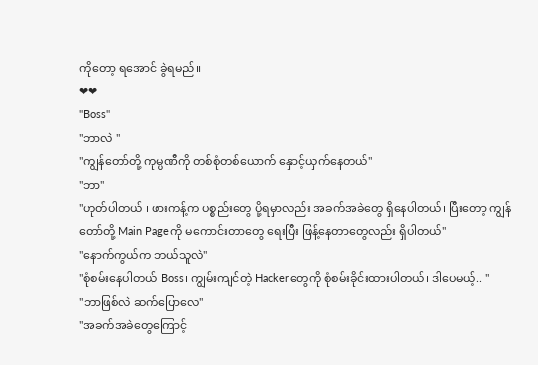ကိုတော့ ရအောင် ခွဲရမည်။
❤❤
''Boss''
''ဘာလဲ ''
''ကျွန်တော်တို့ ကုမ္ပဏီကို တစ်စုံတစ်ယောက် နှောင့်ယှက်နေတယ်''
''ဘာ''
''ဟုတ်ပါတယ် ၊ ဖားကန့်က ပစ္စည်းတွေ ပို့ရမှာလည်း အခက်အခဲတွေ ရှိနေပါတယ်၊ ပြီးတော့ ကျွန်တော်တို့ Main Pageကို မကောင်းတာတွေ ရေးပြီး ဖြန့်နေတာတွေလည်း ရှိပါတယ်''
''နောက်ကွယ်က ဘယ်သူလဲ''
''စုံစမ်းနေပါတယ် Boss၊ ကျွမ်းကျင်တဲ့ Hackerတွေကို စုံစမ်းခိုင်းထားပါတယ်၊ ဒါပေမယ့်.. ''
''ဘာဖြစ်လဲ ဆက်ပြောလေ''
''အခက်အခဲတွေကြောင့်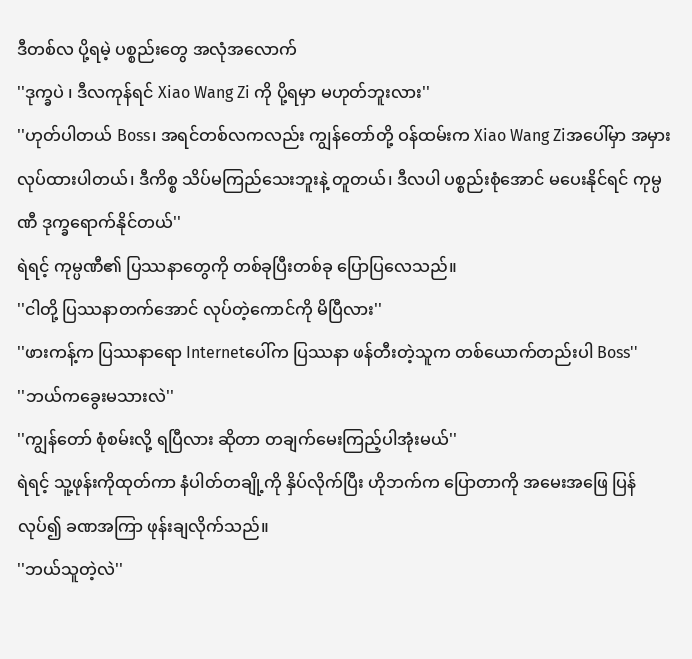ဒီတစ်လ ပို့ရမဲ့ ပစ္စည်းတွေ အလုံအလောက်
''ဒုက္ခပဲ ၊ ဒီလကုန်ရင် Xiao Wang Zi ကို ပို့ရမှာ မဟုတ်ဘူးလား''
''ဟုတ်ပါတယ် Boss၊ အရင်တစ်လကလည်း ကျွန်တော်တို့ ဝန်ထမ်းက Xiao Wang Ziအပေါ်မှာ အမှားလုပ်ထားပါတယ်၊ ဒီကိစ္စ သိပ်မကြည်သေးဘူးနဲ့ တူတယ်၊ ဒီလပါ ပစ္စည်းစုံအောင် မပေးနိုင်ရင် ကုမ္ပဏီ ဒုက္ခရောက်နိုင်တယ်''
ရဲရင့် ကုမ္ပဏီ၏ ပြဿနာတွေကို တစ်ခုပြီးတစ်ခု ပြောပြလေသည်။
''ငါတို့ ပြဿနာတက်အောင် လုပ်တဲ့ကောင်ကို မိပြီလား''
''ဖားကန့်က ပြဿနာရော Internetပေါ်က ပြဿနာ ဖန်တီးတဲ့သူက တစ်ယောက်တည်းပါ Boss''
''ဘယ်ကခွေးမသားလဲ''
''ကျွန်တော် စုံစမ်းလို့ ရပြီလား ဆိုတာ တချက်မေးကြည့်ပါအုံးမယ်''
ရဲရင့် သူ့ဖုန်းကိုထုတ်ကာ နံပါတ်တချို့ကို နှိပ်လိုက်ပြီး ဟိုဘက်က ပြောတာကို အမေးအဖြေ ပြန်လုပ်၍ ခဏအကြာ ဖုန်းချလိုက်သည်။
''ဘယ်သူတဲ့လဲ''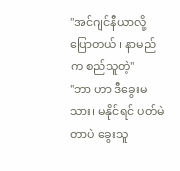''အင်ဂျင်နီယာလို့ ပြောတယ် ၊ နာမည်က စည်သူတဲ့''
''ဘာ ဟာ ဒီခွေးမသား၊ မနိုင်ရင် ပတ်မဲတာပဲ ခွေးသူ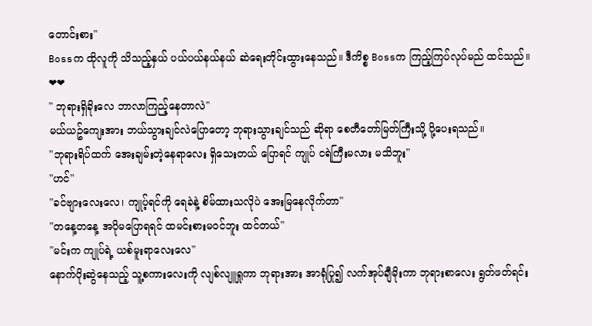တောင်းစား''
Bossက ထိုလူကို သိသည့်နှယ် ပယ်ပယ်နယ်နယ် ဆဲရေးတိုင်းထွားနေသည်။ ဒီကိစ္စ Bossက ကြည့်ကြပ်လုပ်မည် ထင်သည်။
❤❤
'' ဘုရားရှိခိုးလေ ဘာလာကြည့်နေတာလဲ''
မယ်ယဥ်ကျေးအား ဘယ်သွားချင်လဲပြောတော့ ဘုရားသွားချင်သည် ဆိုရာ စေတီတော်မြတ်ကြီးသို့ ပို့ပေးရသည်။
''ဘုရားရိပ်ထက် အေးချမ်းတဲ့နေရာလေး ရှိသေးတယ် ပြောရင် ကျုပ် ငရဲကြီးမလား မသိဘူး''
''ဟင်''
''ခင်ဗျားလေးလေ၊ ကျုပ့်ရင်ကို ရေခဲနဲ့ စိမ်ထားသလိုပဲ အေးမြနေလိုက်တာ''
''တနေ့တနေ့ အပိုမပြောရရင် ထမင်းစားမဝင်ဘူး ထင်တယ်''
''မင်းက ကျုပ်ရဲ့ ယစ်မူးရာလေးလေ''
နောက်ပိုးဆွဲနေသည့် သူ့စကားလေးကို လျစ်လျူရှုကာ ဘုရားအား အာရုံပြု၍ လက်အုပ်ချီမိုးကာ ဘုရားစာလေး ရွတ်ဖတ်ရင်း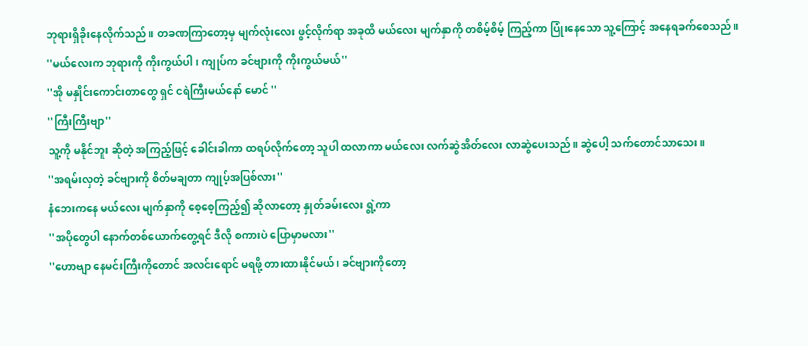ဘုရားရှိခိုးနေလိုက်သည်။ တခဏကြာတော့မှ မျက်လုံးလေး ဖွင့်လိုက်ရာ အခုထိ မယ်လေး မျက်နှာကို တစိမ့်စိမ့် ကြည့်ကာ ပြုံးနေသော သူ့ကြောင့် အနေရခက်စေသည်။
''မယ်လေးက ဘုရားကို ကိုးကွယ်ပါ၊ ကျုပ်က ခင်ဗျားကို ကိုးကွယ်မယ်''
''အို မနှိုင်းကောင်းတာတွေ ရှင် ငရဲကြီးမယ်နော် မောင် ''
''ကြီးကြီးဗျာ''
သူ့ကို မနိုင်ဘူး ဆိုတဲ့ အကြည့်ဖြင့် ခေါင်းခါကာ ထရပ်လိုက်တော့ သူပါ ထလာကာ မယ်လေး လက်ဆွဲအိတ်လေး လာဆွဲပေးသည်။ ဆွဲပေါ့ သက်တောင်သာသေး။
''အရမ်းလှတဲ့ ခင်ဗျားကို စိတ်မချတာ ကျုပ့်အပြစ်လား''
နံဘေးကနေ မယ်လေး မျက်နှာကို စေ့စေ့ကြည့်၍ ဆိုလာတော့ နှုတ်ခမ်းလေး ရွဲ့ကာ
''အပိုတွေပါ နောက်တစ်ယောက်တွေ့ရင် ဒီလို စကားပဲ ပြောမှာမလား''
''ဟောဗျာ နေမင်းကြီးကိုတောင် အလင်းရောင် မရဖို့ တားထားနိုင်မယ် ၊ ခင်ဗျားကိုတော့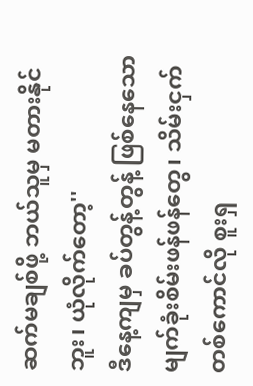ဆက်မချစ်ဖို့ ဘယ်သူမှ မတားနိုင်ဘူး၊ ယုံလိုက်တော့''
ဒီနေ့ကျမှ ခပ်တွန့်တွန့် ဖြစ်နေသော မျက်ခုံးစိမ်းဖန်ဖန်တွေ၊ သိမ်းငှက်တစ်ကောင်လို စူးရှ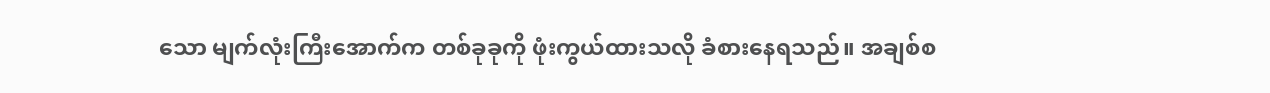သော မျက်လုံးကြီးအောက်က တစ်ခုခုကို ဖုံးကွယ်ထားသလို ခံစားနေရသည်။ အချစ်စ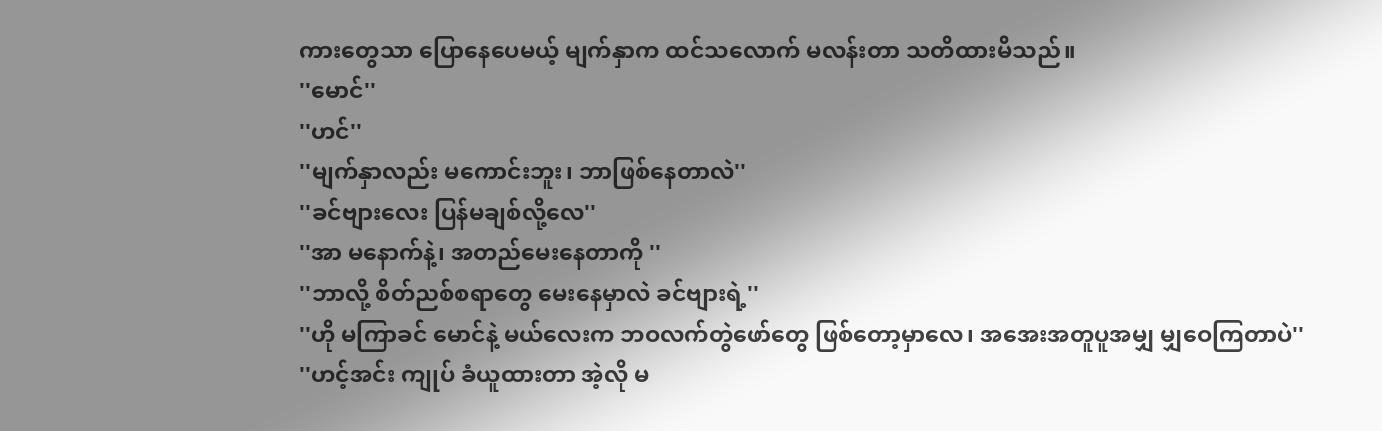ကားတွေသာ ပြောနေပေမယ့် မျက်နှာက ထင်သလောက် မလန်းတာ သတိထားမိသည်။
''မောင်''
''ဟင်''
''မျက်နှာလည်း မကောင်းဘူး၊ ဘာဖြစ်နေတာလဲ''
''ခင်ဗျားလေး ပြန်မချစ်လို့လေ''
''အာ မနောက်နဲ့၊ အတည်မေးနေတာကို ''
''ဘာလို့ စိတ်ညစ်စရာတွေ မေးနေမှာလဲ ခင်ဗျားရဲ့''
''ဟို မကြာခင် မောင်နဲ့ မယ်လေးက ဘဝလက်တွဲဖော်တွေ ဖြစ်တော့မှာလေ၊ အအေးအတူပူအမျှ မျှဝေကြတာပဲ''
''ဟင့်အင်း ကျုပ် ခံယူထားတာ အဲ့လို မ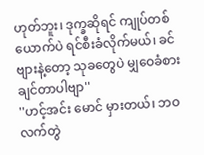ဟုတ်ဘူး၊ ဒုက္ခဆိုရင် ကျုပ်တစ်ယောက်ပဲ ရင်စီးခံလိုက်မယ်၊ ခင်ဗျားနဲ့တော့ သုခတွေပဲ မျှဝေခံစားချင်တာပါဗျာ''
''ဟင့်အင်း မောင် မှားတယ်၊ ဘဝလက်တွဲ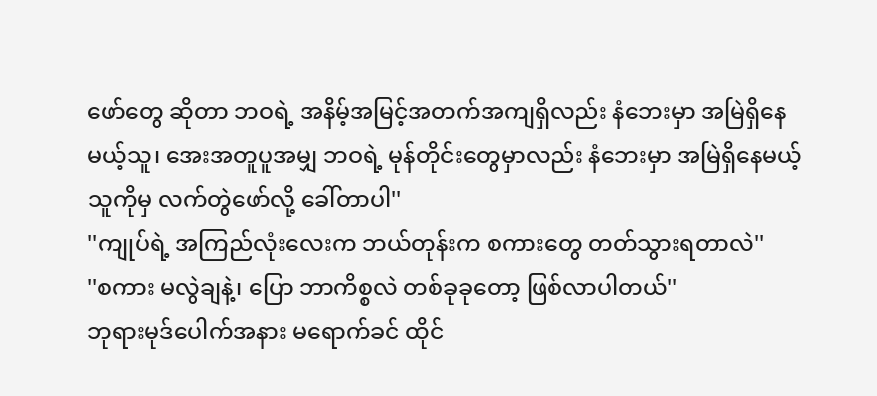ဖော်တွေ ဆိုတာ ဘဝရဲ့ အနိမ့်အမြင့်အတက်အကျရှိလည်း နံဘေးမှာ အမြဲရှိနေမယ့်သူ၊ အေးအတူပူအမျှ ဘဝရဲ့ မုန်တိုင်းတွေမှာလည်း နံဘေးမှာ အမြဲရှိနေမယ့်သူကိုမှ လက်တွဲဖော်လို့ ခေါ်တာပါ''
''ကျုပ်ရဲ့ အကြည်လုံးလေးက ဘယ်တုန်းက စကားတွေ တတ်သွားရတာလဲ''
''စကား မလွဲချနဲ့၊ ပြော ဘာကိစ္စလဲ တစ်ခုခုတော့ ဖြစ်လာပါတယ်''
ဘုရားမုဒ်ပေါက်အနား မရောက်ခင် ထိုင်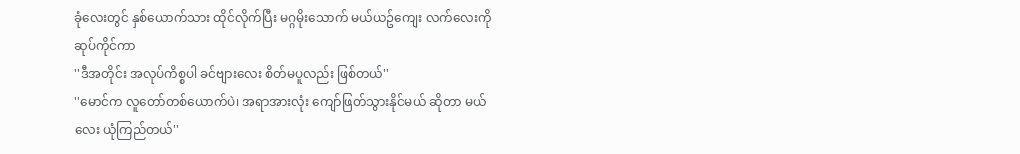ခုံလေးတွင် နှစ်ယောက်သား ထိုင်လိုက်ပြီး မဂ္ဂမိုးသောက် မယ်ယဥ်ကျေး လက်လေးကို ဆုပ်ကိုင်ကာ
''ဒီအတိုင်း အလုပ်ကိစ္စပါ ခင်ဗျားလေး စိတ်မပူလည်း ဖြစ်တယ်''
''မောင်က လူတော်တစ်ယောက်ပဲ၊ အရာအားလုံး ကျော်ဖြတ်သွားနိုင်မယ် ဆိုတာ မယ်လေး ယုံကြည်တယ်''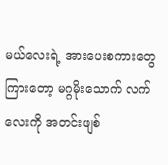မယ်လေးရဲ့ အားပေးစကားတွေ ကြားတော့ မဂ္ဂမိုးသောက် လက်လေးကို အတင်းဖျစ်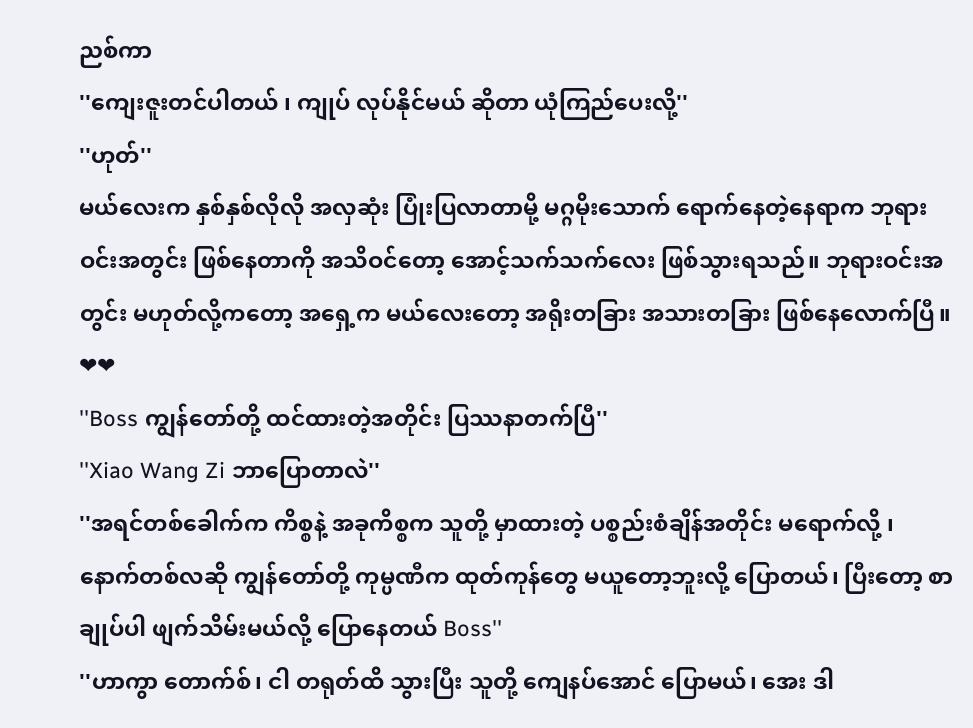ညစ်ကာ
''ကျေးဇူးတင်ပါတယ် ၊ ကျုပ် လုပ်နိုင်မယ် ဆိုတာ ယုံကြည်ပေးလို့''
''ဟုတ်''
မယ်လေးက နှစ်နှစ်လိုလို အလှဆုံး ပြုံးပြလာတာမို့ မဂ္ဂမိုးသောက် ရောက်နေတဲ့နေရာက ဘုရားဝင်းအတွင်း ဖြစ်နေတာကို အသိဝင်တော့ အောင့်သက်သက်လေး ဖြစ်သွားရသည်။ ဘုရားဝင်းအတွင်း မဟုတ်လို့ကတော့ အရှေ့က မယ်လေးတော့ အရိုးတခြား အသားတခြား ဖြစ်နေလောက်ပြီ။
❤❤
''Boss ကျွန်တော်တို့ ထင်ထားတဲ့အတိုင်း ပြဿနာတက်ပြီ''
''Xiao Wang Zi ဘာပြောတာလဲ''
''အရင်တစ်ခေါက်က ကိစ္စနဲ့ အခုကိစ္စက သူတို့ မှာထားတဲ့ ပစ္စည်းစံချိန်အတိုင်း မရောက်လို့ ၊ နောက်တစ်လဆို ကျွန်တော်တို့ ကုမ္ပဏီက ထုတ်ကုန်တွေ မယူတော့ဘူးလို့ ပြောတယ်၊ ပြီးတော့ စာချုပ်ပါ ဖျက်သိမ်းမယ်လို့ ပြောနေတယ် Boss''
''ဟာကွာ တောက်စ်၊ ငါ တရုတ်ထိ သွားပြီး သူတို့ ကျေနပ်အောင် ပြောမယ်၊ အေး ဒါ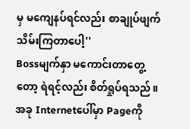မှ မကျေနပ်ရင်လည်း စာချုပ်ဖျက်သိမ်းကြတာပေါ့''
Bossမျက်နှာ မကောင်းတာတွေ့တော့ ရဲရင့်လည်း စိတ်ရှုပ်ရသည်။ အခု Internetပေါ်မှာ Pageကို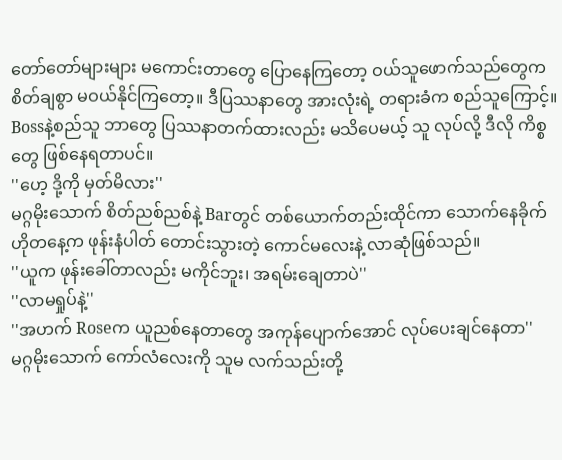တော်တော်များများ မကောင်းတာတွေ ပြောနေကြတော့ ဝယ်သူဖောက်သည်တွေက စိတ်ချစွာ မဝယ်နိုင်ကြတော့။ ဒီပြဿနာတွေ အားလုံးရဲ့ တရားခံက စည်သူကြောင့်။ Bossနဲ့စည်သူ ဘာတွေ ပြဿနာတက်ထားလည်း မသိပေမယ့် သူ လုပ်လို့ ဒီလို ကိစ္စတွေ ဖြစ်နေရတာပင်။
''ဟေ့ ဒို့ကို မှတ်မိလား''
မဂ္ဂမိုးသောက် စိတ်ညစ်ညစ်နဲ့ Barတွင် တစ်ယောက်တည်းထိုင်ကာ သောက်နေခိုက် ဟိုတနေ့က ဖုန်းနံပါတ် တောင်းသွားတဲ့ ကောင်မလေးနဲ့ လာဆုံဖြစ်သည်။
''ယူက ဖုန်းခေါ်တာလည်း မကိုင်ဘူး၊ အရမ်းချေတာပဲ''
''လာမရှုပ်နဲ့''
''အဟက် Roseက ယူညစ်နေတာတွေ အကုန်ပျောက်အောင် လုပ်ပေးချင်နေတာ''
မဂ္ဂမိုးသောက် ကော်လံလေးကို သူမ လက်သည်းတို့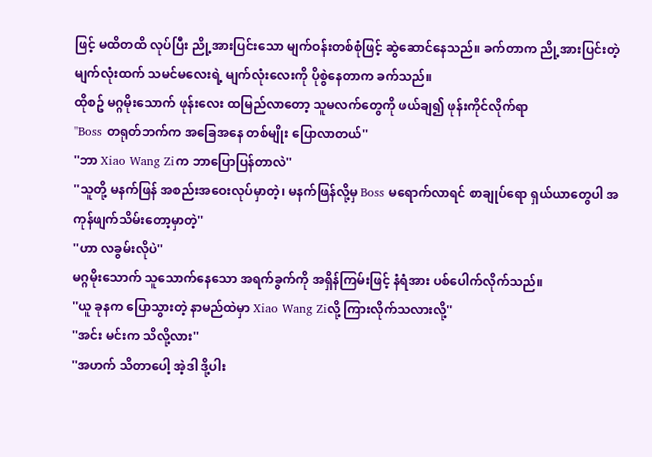ဖြင့် မထိတထိ လုပ်ပြီး ညို့အားပြင်းသော မျက်ဝန်းတစ်စုံဖြင့် ဆွဲဆောင်နေသည်။ ခက်တာက ညို့အားပြင်းတဲ့ မျက်လုံးထက် သမင်မလေးရဲ့ မျက်လုံးလေးကို ပိုစွဲနေတာက ခက်သည်။
ထိုစဥ် မဂ္ဂမိုးသောက် ဖုန်းလေး ထမြည်လာတော့ သူမလက်တွေကို ဖယ်ချ၍ ဖုန်းကိုင်လိုက်ရာ
''Boss တရုတ်ဘက်က အခြေအနေ တစ်မျိုး ပြောလာတယ်''
''ဘာ Xiao Wang Ziက ဘာပြောပြန်တာလဲ''
''သူတို့ မနက်ဖြန် အစည်းအဝေးလုပ်မှာတဲ့၊ မနက်ဖြန်လို့မှ Boss မရောက်လာရင် စာချုပ်ရော ရှယ်ယာတွေပါ အကုန်ဖျက်သိမ်းတော့မှာတဲ့''
''ဟာ လခွမ်းလိုပဲ''
မဂ္ဂမိုးသောက် သူသောက်နေသော အရက်ခွက်ကို အရှိန်ကြမ်းဖြင့် နံရံအား ပစ်ပေါက်လိုက်သည်။
''ယူ ခုနက ပြောသွားတဲ့ နာမည်ထဲမှာ Xiao Wang Ziလို့ ကြားလိုက်သလားလို့''
''အင်း မင်းက သိလို့လား''
''အဟက် သိတာပေါ့ အဲ့ဒါ ဒို့ပါး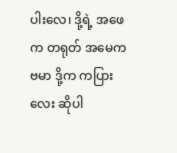ပါးလေ၊ ဒို့ရဲ့ အဖေက တရုတ် အမေက ဗမာ ဒို့က ကပြားလေး ဆိုပါ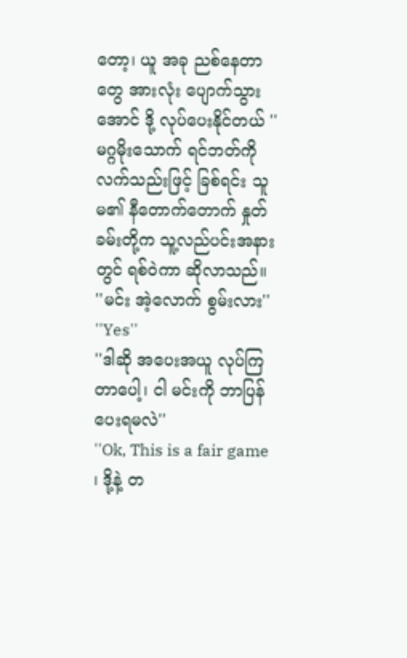တော့၊ ယူ အခု ညစ်နေတာတွေ အားလုံး ပျောက်သွားအောင် ဒို့ လုပ်ပေးနိုင်တယ် ''
မဂ္ဂမိုးသောက် ရင်ဘတ်ကို လက်သည်းဖြင့် ခြစ်ရင်း သူမ၏ နီတောက်တောက် နှုတ်ခမ်းတို့က သူ့လည်ပင်းအနားတွင် ရစ်ဝဲကာ ဆိုလာသည်။
''မင်း အဲ့လောက် စွမ်းလား''
''Yes''
''ဒါဆို အပေးအယူ လုပ်ကြတာပေါ့၊ ငါ မင်းကို ဘာပြန်ပေးရမလဲ''
''Ok, This is a fair game ၊ ဒို့နဲ့ တ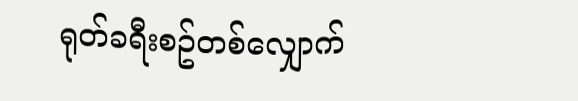ရုတ်ခရီးစဥ်တစ်လျှောက်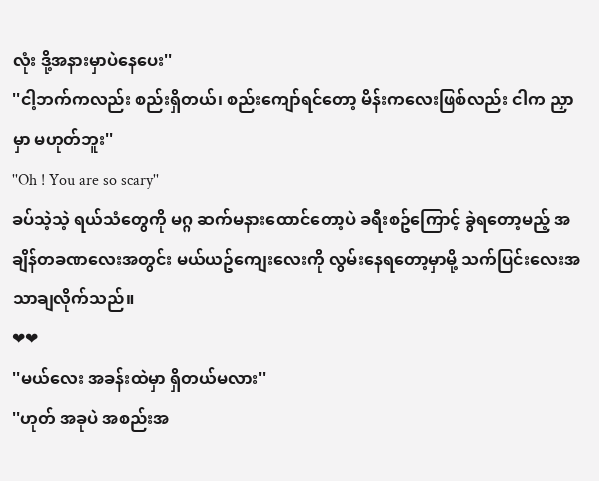လုံး ဒို့အနားမှာပဲနေပေး''
''ငါ့ဘက်ကလည်း စည်းရှိတယ်၊ စည်းကျော်ရင်တော့ မိန်းကလေးဖြစ်လည်း ငါက ညှာမှာ မဟုတ်ဘူး''
''Oh ! You are so scary''
ခပ်သဲ့သဲ့ ရယ်သံတွေကို မဂ္ဂ ဆက်မနားထောင်တော့ပဲ ခရီးစဥ်ကြောင့် ခွဲရတော့မည့် အချိန်တခဏလေးအတွင်း မယ်ယဥ်ကျေးလေးကို လွမ်းနေရတော့မှာမို့ သက်ပြင်းလေးအသာချလိုက်သည်။
❤❤
''မယ်လေး အခန်းထဲမှာ ရှိတယ်မလား''
''ဟုတ် အခုပဲ အစည်းအ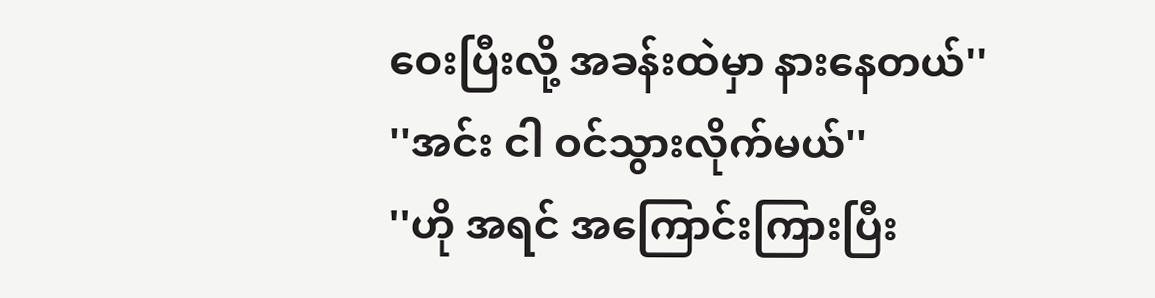ဝေးပြီးလို့ အခန်းထဲမှာ နားနေတယ်''
''အင်း ငါ ဝင်သွားလိုက်မယ်''
''ဟို အရင် အကြောင်းကြားပြီး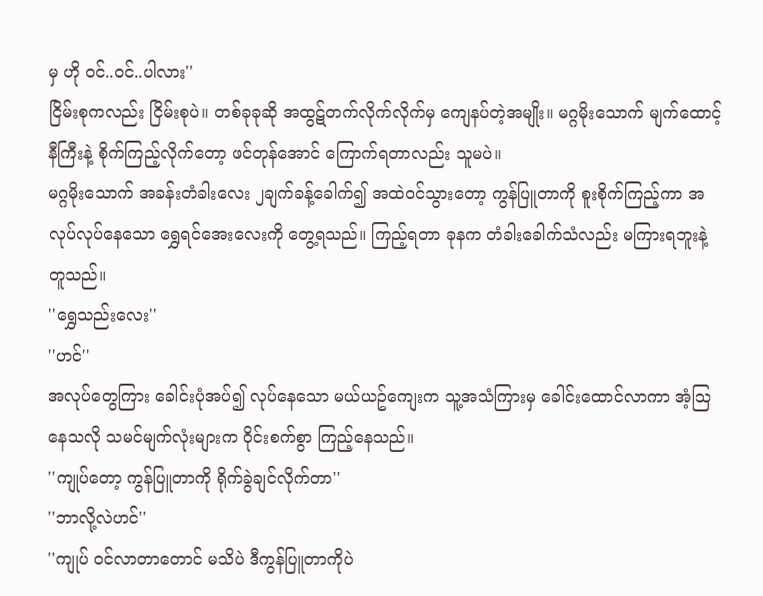မှ ဟို ဝင်..ဝင်..ပါလား''
ငြိမ်းစုကလည်း ငြိမ်းစုပဲ။ တစ်ခုခုဆို အထွဋ်တက်လိုက်လိုက်မှ ကျေနပ်တဲ့အမျိုး။ မဂ္ဂမိုးသောက် မျက်ထောင့်နီကြီးနဲ့ စိုက်ကြည့်လိုက်တော့ ဖင်တုန်အောင် ကြောက်ရတာလည်း သူမပဲ။
မဂ္ဂမိုးသောက် အခန်းတံခါးလေး ၂ချက်ခန့်ခေါက်၍ အထဲဝင်သွားတော့ ကွန်ပြူတာကို စူးစိုက်ကြည့်ကာ အလုပ်လုပ်နေသော ရွှေရင်အေးလေးကို တွေ့ရသည်။ ကြည့်ရတာ ခုနက တံခါးခေါက်သံလည်း မကြားရဘူးနဲ့ တူသည်။
''ရွှေသည်းလေး''
''ဟင်''
အလုပ်တွေကြား ခေါင်းပုံအပ်၍ လုပ်နေသော မယ်ယဥ်ကျေးက သူ့အသံကြားမှ ခေါင်းထောင်လာကာ အံ့သြနေသလို သမင်မျက်လုံးများက ဝိုင်းစက်စွာ ကြည့်နေသည်။
''ကျုပ်တော့ ကွန်ပြူတာကို ရိုက်ခွဲချင်လိုက်တာ''
''ဘာလို့လဲဟင်''
''ကျုပ် ဝင်လာတာတောင် မသိပဲ ဒီကွန်ပြူတာကိုပဲ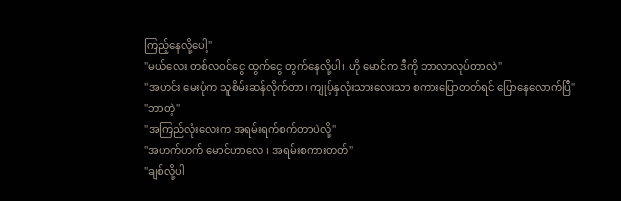ကြည့်နေလို့ပေါ့''
''မယ်လေး တစ်လဝင်ငွေ ထွက်ငွေ တွက်နေလို့ပါ၊ ဟို မောင်က ဒီကို ဘာလာလုပ်တာလဲ''
''အဟင်း မေးပုံက သူစိမ်းဆန်လိုက်တာ၊ ကျုပ့်နှလုံးသားလေးသာ စကားပြောတတ်ရင် ပြောနေလောက်ပြီ''
''ဘာတဲ့''
''အကြည်လုံးလေးက အရမ်းရက်စက်တာပဲလို့''
''အဟက်ဟက် မောင်ဟာလေ ၊ အရမ်းစကားတတ်''
''ချစ်လို့ပါ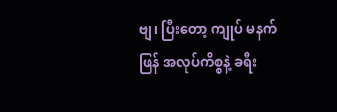ဗျ၊ ပြီးတော့ ကျုပ် မနက်ဖြန် အလုပ်ကိစ္စနဲ့ ခရီး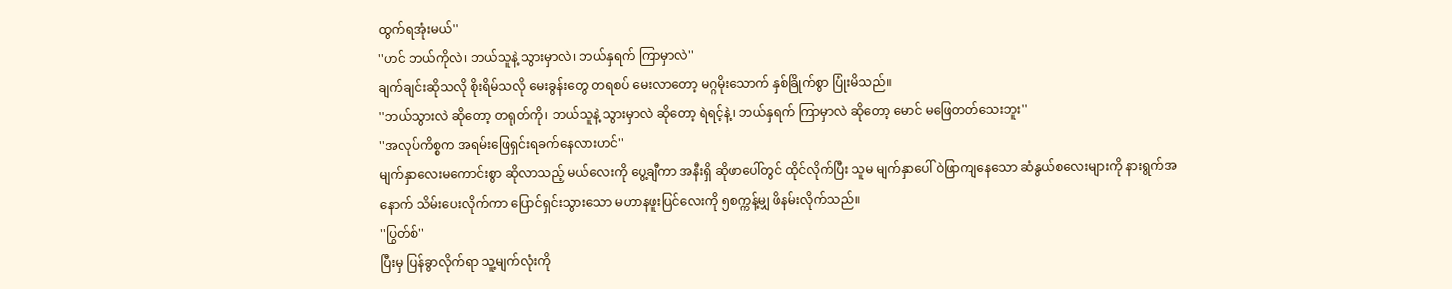ထွက်ရအုံးမယ်''
''ဟင် ဘယ်ကိုလဲ၊ ဘယ်သူနဲ့ သွားမှာလဲ၊ ဘယ်နှရက် ကြာမှာလဲ''
ချက်ချင်းဆိုသလို စိုးရိမ်သလို မေးခွန်းတွေ တရစပ် မေးလာတော့ မဂ္ဂမိုးသောက် နှစ်ခြိုက်စွာ ပြုံးမိသည်။
''ဘယ်သွားလဲ ဆိုတော့ တရုတ်ကို၊ ဘယ်သူနဲ့ သွားမှာလဲ ဆိုတော့ ရဲရင့်နဲ့၊ ဘယ်နှရက် ကြာမှာလဲ ဆိုတော့ မောင် မဖြေတတ်သေးဘူး''
''အလုပ်ကိစ္စက အရမ်းဖြေရှင်းရခက်နေလားဟင်''
မျက်နှာလေးမကောင်းစွာ ဆိုလာသည့် မယ်လေးကို ပွေ့ချီကာ အနီးရှိ ဆိုဖာပေါ်တွင် ထိုင်လိုက်ပြီး သူမ မျက်နှာပေါ် ဝဲဖြာကျနေသော ဆံနွယ်စလေးများကို နားရွက်အနောက် သိမ်းပေးလိုက်ကာ ပြောင်ရှင်းသွားသော မဟာနဖူးပြင်လေးကို ၅စက္ကန့်မျှ ဖိနမ်းလိုက်သည်။
''ပြွတ်စ်''
ပြီးမှ ပြန်ခွာလိုက်ရာ သူ့မျက်လုံးကို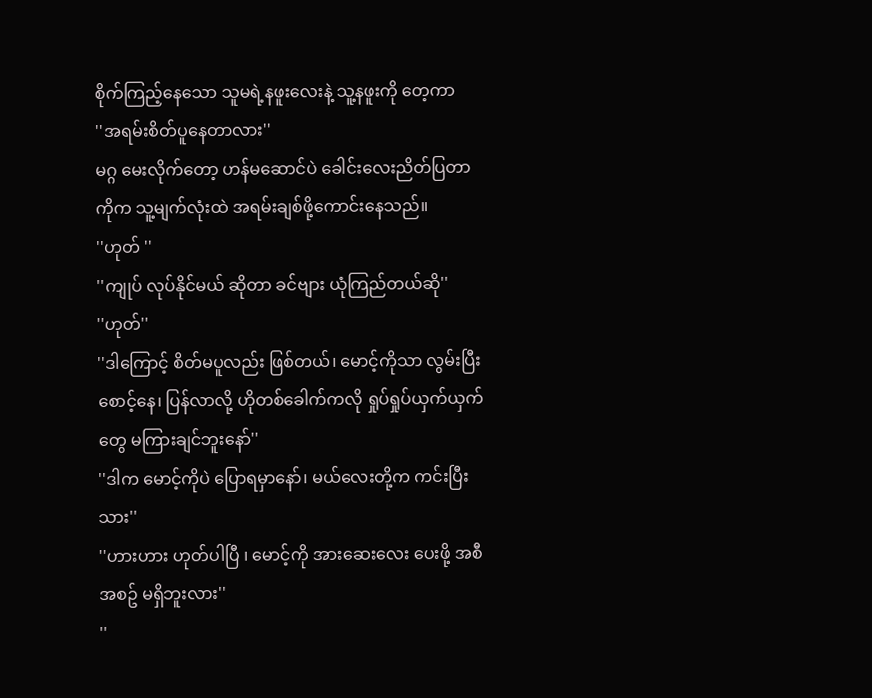စိုက်ကြည့်နေသော သူမရဲ့နဖူးလေးနဲ့ သူ့နဖူးကို တေ့ကာ
''အရမ်းစိတ်ပူနေတာလား''
မဂ္ဂ မေးလိုက်တော့ ဟန်မဆောင်ပဲ ခေါင်းလေးညိတ်ပြတာကိုက သူ့မျက်လုံးထဲ အရမ်းချစ်ဖို့ကောင်းနေသည်။
''ဟုတ် ''
''ကျုပ် လုပ်နိုင်မယ် ဆိုတာ ခင်ဗျား ယုံကြည်တယ်ဆို''
''ဟုတ်''
''ဒါကြောင့် စိတ်မပူလည်း ဖြစ်တယ်၊ မောင့်ကိုသာ လွမ်းပြီး စောင့်နေ၊ ပြန်လာလို့ ဟိုတစ်ခေါက်ကလို ရှုပ်ရှုပ်ယှက်ယှက်တွေ မကြားချင်ဘူးနော်''
''ဒါက မောင့်ကိုပဲ ပြောရမှာနော်၊ မယ်လေးတို့က ကင်းပြီးသား''
''ဟားဟား ဟုတ်ပါပြီ ၊ မောင့်ကို အားဆေးလေး ပေးဖို့ အစီအစဥ် မရှိဘူးလား''
''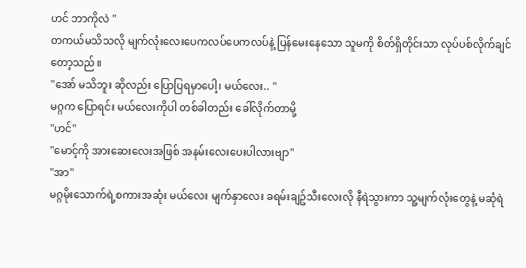ဟင် ဘာကိုလဲ ''
တကယ်မသိသလို မျက်လုံးလေးပေကလပ်ပေကလပ်နဲ့ ပြန်မေးနေသော သူမကို စိတ်ရှိတိုင်းသာ လုပ်ပစ်လိုက်ချင်တော့သည်။
''အော် မသိဘူး ဆိုလည်း ပြောပြရမှာပေါ့၊ မယ်လေး.. ''
မဂ္ဂက ပြောရင်း မယ်လေးကိုပါ တစ်ခါတည်း ခေါ်လိုက်တာမို့
''ဟင်''
''မောင့်ကို အားဆေးလေးအဖြစ် အနမ်းလေးပေးပါလားဗျာ''
''အာ''
မဂ္ဂမိုးသောက်ရဲ့စကားအဆုံး မယ်လေး မျက်နှာလေး ခရမ်းချဥ်သီးလေးလို နီရဲသွားကာ သူ့မျက်လုံးတွေနဲ့ မဆုံရဲ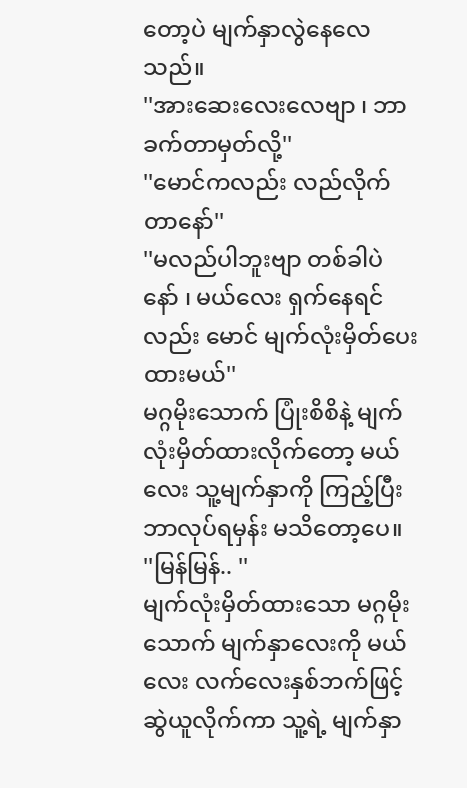တော့ပဲ မျက်နှာလွဲနေလေသည်။
''အားဆေးလေးလေဗျာ ၊ ဘာခက်တာမှတ်လို့''
''မောင်ကလည်း လည်လိုက်တာနော်''
''မလည်ပါဘူးဗျာ တစ်ခါပဲ နော် ၊ မယ်လေး ရှက်နေရင်လည်း မောင် မျက်လုံးမှိတ်ပေးထားမယ်''
မဂ္ဂမိုးသောက် ပြုံးစိစိနဲ့ မျက်လုံးမှိတ်ထားလိုက်တော့ မယ်လေး သူ့မျက်နှာကို ကြည့်ပြီး ဘာလုပ်ရမှန်း မသိတော့ပေ။
''မြန်မြန်.. ''
မျက်လုံးမှိတ်ထားသော မဂ္ဂမိုးသောက် မျက်နှာလေးကို မယ်လေး လက်လေးနှစ်ဘက်ဖြင့် ဆွဲယူလိုက်ကာ သူ့ရဲ့ မျက်နှာ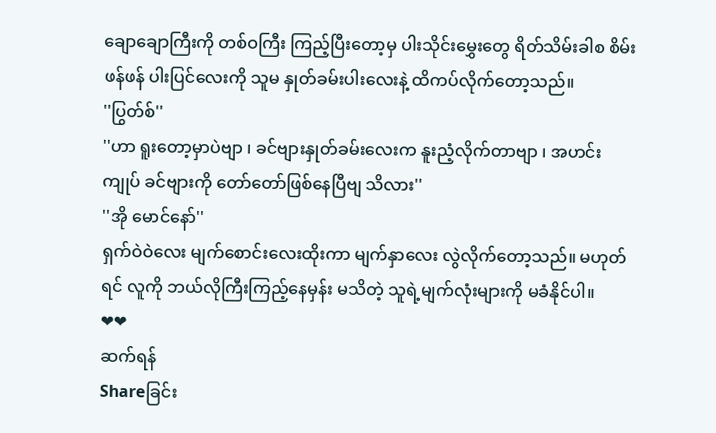ချောချောကြီးကို တစ်ဝကြီး ကြည့်ပြီးတော့မှ ပါးသိုင်းမွှေးတွေ ရိတ်သိမ်းခါစ စိမ်းဖန်ဖန် ပါးပြင်လေးကို သူမ နှုတ်ခမ်းပါးလေးနဲ့ ထိကပ်လိုက်တော့သည်။
''ပြွတ်စ်''
''ဟာ ရူးတော့မှာပဲဗျာ ၊ ခင်ဗျားနှုတ်ခမ်းလေးက နူးညံ့လိုက်တာဗျာ ၊ အဟင်း ကျုပ် ခင်ဗျားကို တော်တော်ဖြစ်နေပြီဗျ သိလား''
''အို မောင်နော်''
ရှက်ဝဲဝဲလေး မျက်စောင်းလေးထိုးကာ မျက်နှာလေး လွဲလိုက်တော့သည်။ မဟုတ်ရင် လူကို ဘယ်လိုကြီးကြည့်နေမှန်း မသိတဲ့ သူရဲ့မျက်လုံးများကို မခံနိုင်ပါ။
❤❤
ဆက်ရန်
Shareခြင်း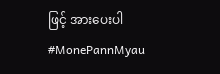ဖြင့် အားပေးပါ
#MonePannMyau